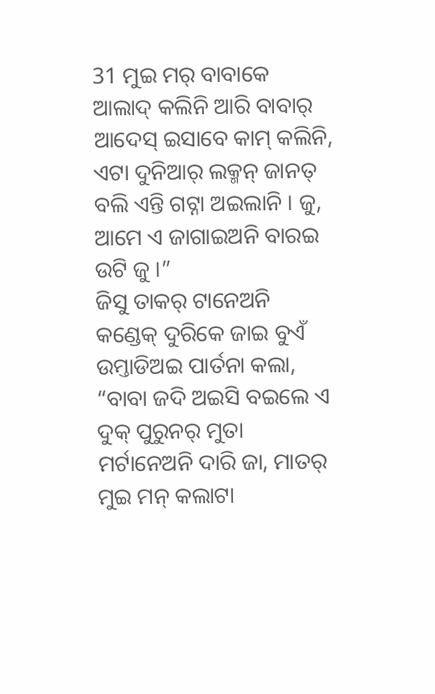31 ମୁଇ ମର୍ ବାବାକେ ଆଲାଦ୍ କଲିନି ଆରି ବାବାର୍ ଆଦେସ୍ ଇସାବେ କାମ୍ କଲିନି, ଏଟା ଦୁନିଆର୍ ଲକ୍ମନ୍ ଜାନତ୍ ବଲି ଏନ୍ତି ଗଟ୍ନା ଅଇଲାନି । ଜୁ, ଆମେ ଏ ଜାଗାଇଅନି ବାରଇ ଉଟି ଜୁ ।”
ଜିସୁ ତାକର୍ ଟାନେଅନି କଣ୍ଡେକ୍ ଦୁରିକେ ଜାଇ ବୁଏଁ ଉମ୍ତାଡିଅଇ ପାର୍ତନା କଲା, “ବାବା ଜଦି ଅଇସି ବଇଲେ ଏ ଦୁକ୍ ପୁରୁନର୍ ମୁତା ମର୍ଟାନେଅନି ଦାରି ଜା, ମାତର୍ ମୁଇ ମନ୍ କଲାଟା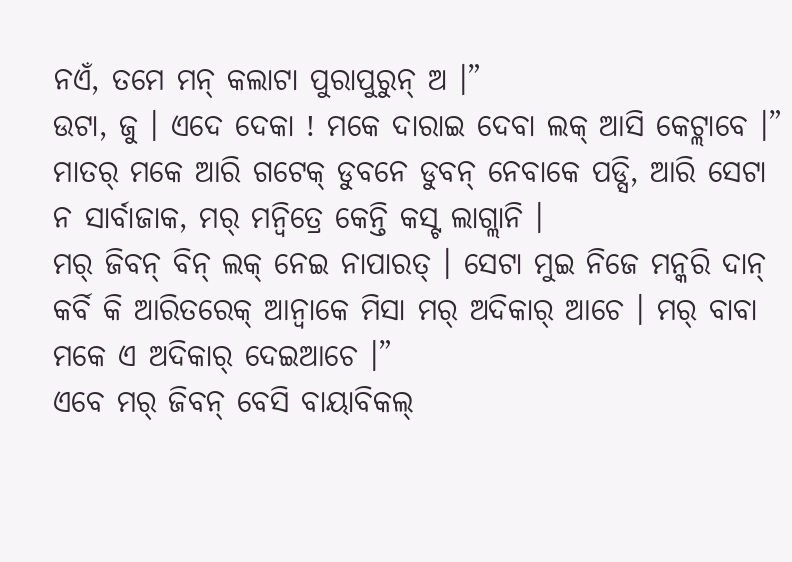ନଏଁ, ତମେ ମନ୍ କଲାଟା ପୁରାପୁରୁନ୍ ଅ ।”
ଉଟା, ଜୁ । ଏଦେ ଦେକା ! ମକେ ଦାରାଇ ଦେବା ଲକ୍ ଆସି କେଟ୍ଲାବେ ।”
ମାତର୍ ମକେ ଆରି ଗଟେକ୍ ଡୁବନେ ଡୁବନ୍ ନେବାକେ ପଡ୍ସି, ଆରି ସେଟା ନ ସାର୍ବାଜାକ, ମର୍ ମନ୍ବିତ୍ରେ କେନ୍ତି କସ୍ଟ ଲାଗ୍ଲାନି ।
ମର୍ ଜିବନ୍ ବିନ୍ ଲକ୍ ନେଇ ନାପାରତ୍ । ସେଟା ମୁଇ ନିଜେ ମନ୍କରି ଦାନ୍ କର୍ବି କି ଆରିତରେକ୍ ଆନ୍ବାକେ ମିସା ମର୍ ଅଦିକାର୍ ଆଚେ । ମର୍ ବାବା ମକେ ଏ ଅଦିକାର୍ ଦେଇଆଚେ ।”
ଏବେ ମର୍ ଜିବନ୍ ବେସି ବାୟାବିକଲ୍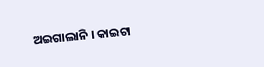ଅଇଗାଲାନି । କାଇଟା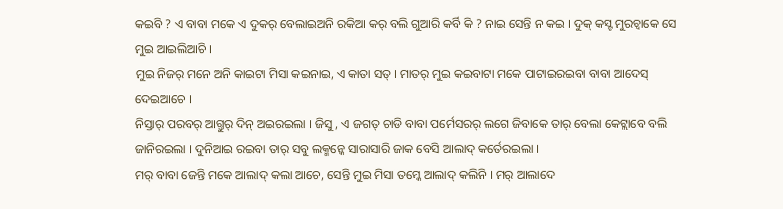କଇବି ? ଏ ବାବା ମକେ ଏ ଦୁକର୍ ବେଲାଇଅନି ରକିଆ କର୍ ବଲି ଗୁଆରି କର୍ବି କି ? ନାଇ ସେନ୍ତି ନ କଇ । ଦୁକ୍ କସ୍ଟ ମୁରଚ୍ବାକେ ସେ ମୁଇ ଆଇଲିଆଚି ।
ମୁଇ ନିଜର୍ ମନେ ଅନି କାଇଟା ମିସା କଇନାଇ, ଏ କାତା ସତ୍ । ମାତର୍ ମୁଇ କଇବାଟା ମକେ ପାଟାଇରଇବା ବାବା ଆଦେସ୍ ଦେଇଆଚେ ।
ନିସ୍ତାର୍ ପରବର୍ ଆଗ୍ତୁର୍ ଦିନ୍ ଅଇରଇଲା । ଜିସୁ, ଏ ଜଗତ୍ ଚାଡି ବାବା ପର୍ମେସରର୍ ଲଗେ ଜିବାକେ ତାର୍ ବେଲା କେଟ୍ଲାବେ ବଲି ଜାନିରଇଲା । ଦୁନିଆଇ ରଇବା ତାର୍ ସବୁ ଲକ୍ମନ୍କେ ସାରାସାରି ଜାକ ବେସି ଆଲାଦ୍ କର୍ତେରଇଲା ।
ମର୍ ବାବା ଜେନ୍ତି ମକେ ଆଲାଦ୍ କଲା ଆଚେ, ସେନ୍ତି ମୁଇ ମିସା ତମ୍କେ ଆଲାଦ୍ କଲିନି । ମର୍ ଆଲାଦେ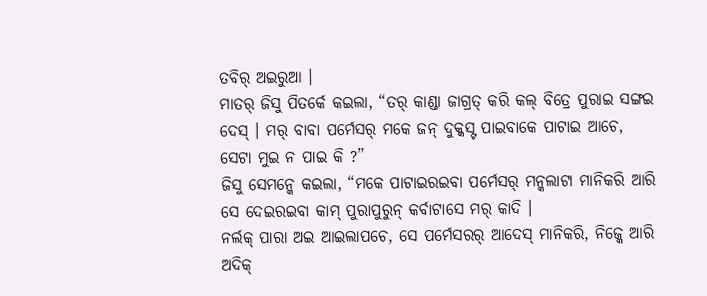ତବିର୍ ଅଇରୁଆ ।
ମାତର୍ ଜିସୁ ପିତର୍କେ କଇଲା, “ତର୍ କାଣ୍ଡା ଜାଗ୍ରତ୍ କରି କଲ୍ ବିତ୍ରେ ପୁରାଇ ସଙ୍ଗଇ ଦେସ୍ । ମର୍ ବାବା ପର୍ମେସର୍ ମକେ ଜନ୍ ଦୁକ୍କସ୍ଟ ପାଇବାକେ ପାଟାଇ ଆଚେ, ସେଟା ମୁଇ ନ ପାଇ କି ?”
ଜିସୁ ସେମନ୍କେ କଇଲା, “ମକେ ପାଟାଇରଇବା ପର୍ମେସର୍ ମନ୍କଲାଟା ମାନିକରି ଆରି ସେ ଦେଇରଇବା କାମ୍ ପୁରାପୁରୁନ୍ କର୍ବାଟାସେ ମର୍ କାଦି ।
ନର୍ଲକ୍ ପାରା ଅଇ ଆଇଲାପଚେ, ସେ ପର୍ମେସରର୍ ଆଦେସ୍ ମାନିକରି, ନିଜ୍କେ ଆରି ଅଦିକ୍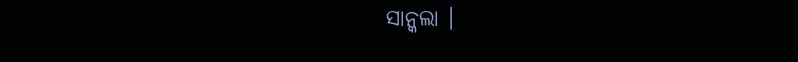ସାନ୍କଲା ।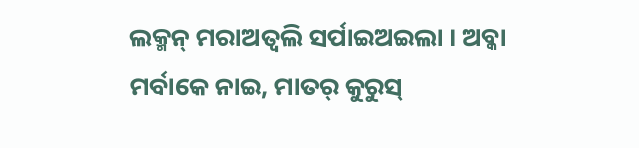ଲକ୍ମନ୍ ମରାଅତ୍ବଲି ସର୍ପାଇଅଇଲା । ଅବ୍କା ମର୍ବାକେ ନାଇ, ମାତର୍ କୁରୁସ୍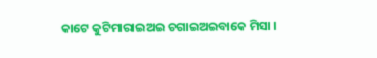କାଟେ କୁଟିମାରାଇଅଇ ଚଗାଇଅଇବାକେ ମିସା ।